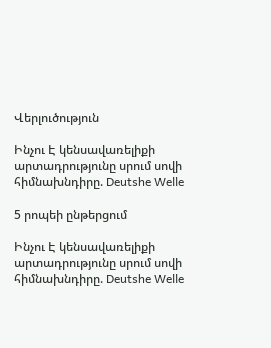Վերլուծություն

Ինչու Է կենսավառելիքի արտադրությունը սրում սովի հիմնախնդիրը. Deutshe Welle

5 րոպեի ընթերցում

Ինչու Է կենսավառելիքի արտադրությունը սրում սովի հիմնախնդիրը. Deutshe Welle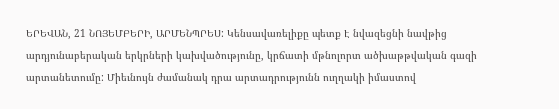ԵՐԵՎԱՆ, 21 ՆՈՅԵՄԲԵՐԻ, ԱՐՄԵՆՊՐԵՍ: Կենսավառելիքը պետք Է նվազեցնի նավթից արդյունաբերական երկրների կախվածությունը, կրճատի մթնոլորտ ածխաթթվական գազի արտանետումը: Միեւնույն ժամանակ դրա արտադրությունն ուղղակի իմաստով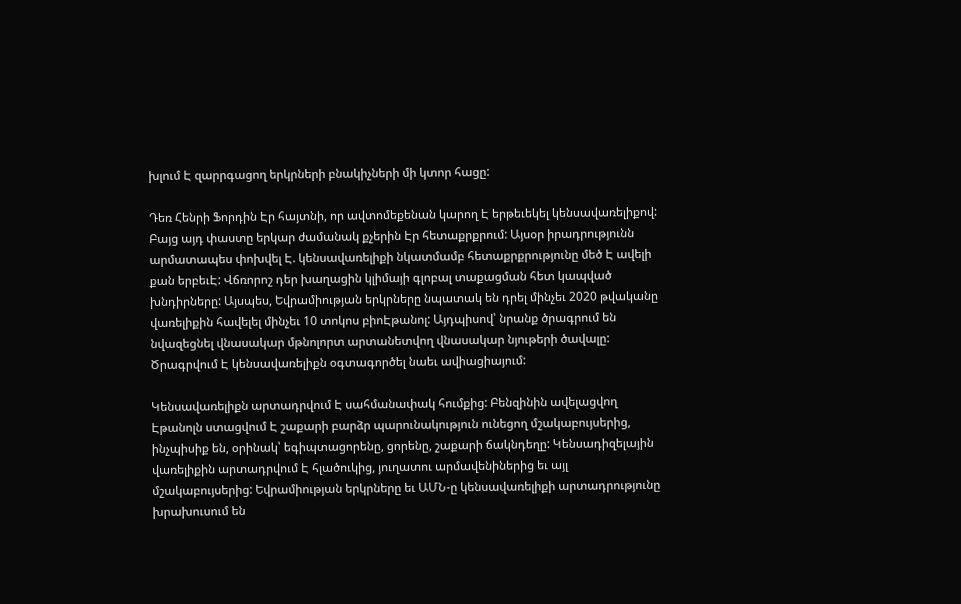խլում Է զարրգացող երկրների բնակիչների մի կտոր հացը:

Դեռ Հենրի Ֆորդին Էր հայտնի, որ ավտոմեքենան կարող Է երթեւեկել կենսավառելիքով: Բայց այդ փաստը երկար ժամանակ քչերին Էր հետաքրքրում: Այսօր իրադրությունն արմատապես փոխվել Է. կենսավառելիքի նկատմամբ հետաքրքրությունը մեծ Է ավելի քան երբեւԷ: Վճռորոշ դեր խաղացին կլիմայի գլոբալ տաքացման հետ կապված խնդիրները: Այսպես, Եվրամիության երկրները նպատակ են դրել մինչեւ 2020 թվականը վառելիքին հավելել մինչեւ 10 տոկոս բիոԷթանոլ: Այդպիսով՝ նրանք ծրագրում են նվազեցնել վնասակար մթնոլորտ արտանետվող վնասակար նյութերի ծավալը: Ծրագրվում Է կենսավառելիքն օգտագործել նաեւ ավիացիայում:

Կենսավառելիքն արտադրվում Է սահմանափակ հումքից: Բենզինին ավելացվող Էթանոլն ստացվում Է շաքարի բարձր պարունակություն ունեցող մշակաբույսերից, ինչպիսիք են, օրինակ՝ եգիպտացորենը, ցորենը, շաքարի ճակնդեղը: Կենսադիզելային վառելիքին արտադրվում Է հլածուկից, յուղատու արմավենիներից եւ այլ մշակաբույսերից: Եվրամիության երկրները եւ ԱՄՆ-ը կենսավառելիքի արտադրությունը խրախուսում են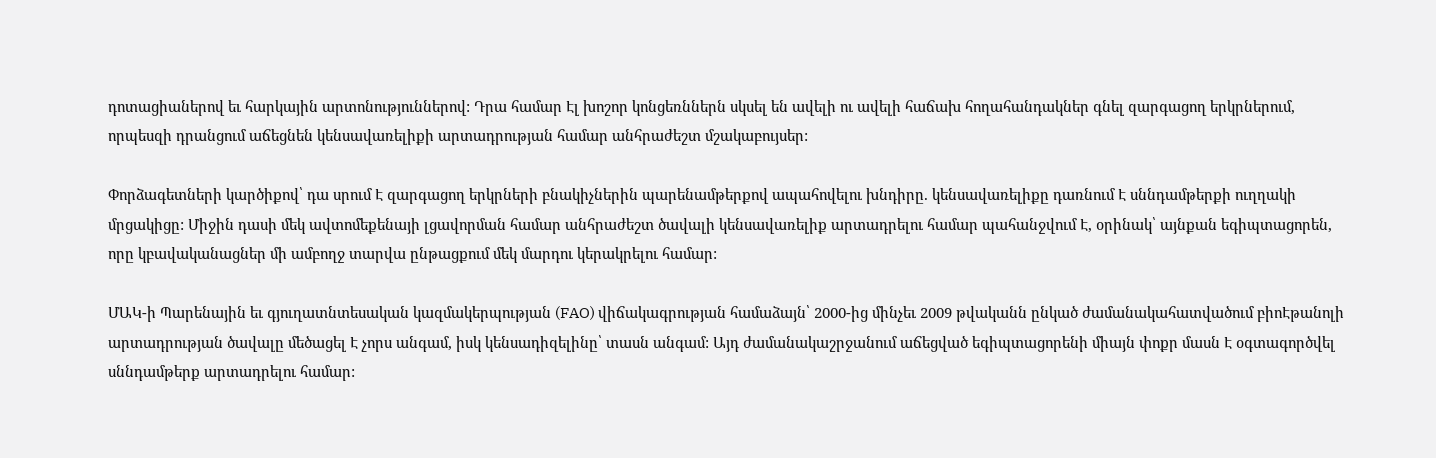դոտացիաներով եւ հարկային արտոնություններով: Դրա համար Էլ խոշոր կոնցեռններն սկսել են ավելի ու ավելի հաճախ հողահանդակներ գնել զարգացող երկրներում, որպեսզի դրանցում աճեցնեն կենսավառելիքի արտադրության համար անհրաժեշտ մշակաբույսեր:

Փորձագետների կարծիքով՝ դա սրում Է զարգացող երկրների բնակիչներին պարենամթերքով ապահովելու խնդիրը. կենսավառելիքը դառնում Է սննդամթերքի ուղղակի մրցակիցը: Միջին դասի մեկ ավտոմեքենայի լցավորման համար անհրաժեշտ ծավալի կենսավառելիք արտադրելու համար պահանջվում Է, օրինակ՝ այնքան եգիպտացորեն, որը կբավականացներ մի ամբողջ տարվա ընթացքում մեկ մարդու կերակրելու համար:

ՄԱԿ-ի Պարենային եւ գյուղատնտեսական կազմակերպության (FAO) վիճակագրության համաձայն՝ 2000-ից մինչեւ 2009 թվականն ընկած ժամանակահատվածում բիոԷթանոլի արտադրության ծավալը մեծացել Է չորս անգամ, իսկ կենսադիզելինը՝ տասն անգամ: Այդ ժամանակաշրջանում աճեցված եգիպտացորենի միայն փոքր մասն Է օգտագործվել սննդամթերք արտադրելու համար: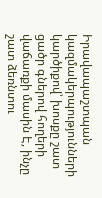Իրավապաշտպան կազմակերպությունների կարծիքով՝ խոսքը շատ ցածր գներով հողերի վաճառքի մասին Է, ինչը շատ ձեռնտու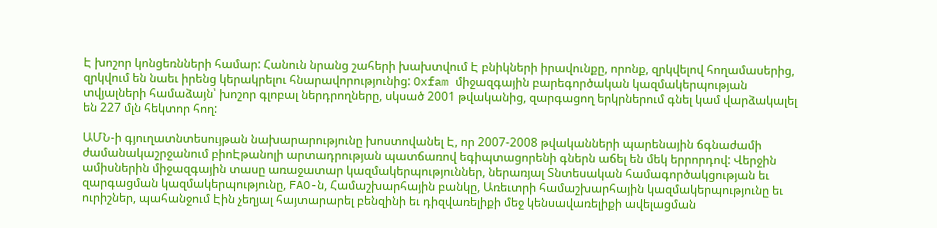Է խոշոր կոնցեռնների համար: Հանուն նրանց շահերի խախտվում Է բնիկների իրավունքը, որոնք, զրկվելով հողամասերից, զրկվում են նաեւ իրենց կերակրելու հնարավորությունից: Oxfam միջազգային բարեգործական կազմակերպության տվյալների համաձայն՝ խոշոր գլոբալ ներդրողները, սկսած 2001 թվականից, զարգացող երկրներում գնել կամ վարձակալել են 227 մլն հեկտոր հող:

ԱՄՆ-ի գյուղատնտեսույթան նախարարությունը խոստովանել Է, որ 2007-2008 թվականների պարենային ճգնաժամի ժամանակաշրջանում բիոԷթանոլի արտադրության պատճառով եգիպտացորենի գներն աճել են մեկ երրորդով: Վերջին ամիսներին միջազգային տասը առաջատար կազմակերպություններ, ներառյալ Տնտեսական համագործակցության եւ զարգացման կազմակերպությունը, FAO-ն, Համաշխարհային բանկը, Առեւտրի համաշխարհային կազմակերպությունը եւ ուրիշներ, պահանջում Էին չեղյալ հայտարարել բենզինի եւ դիզվառելիքի մեջ կենսավառելիքի ավելացման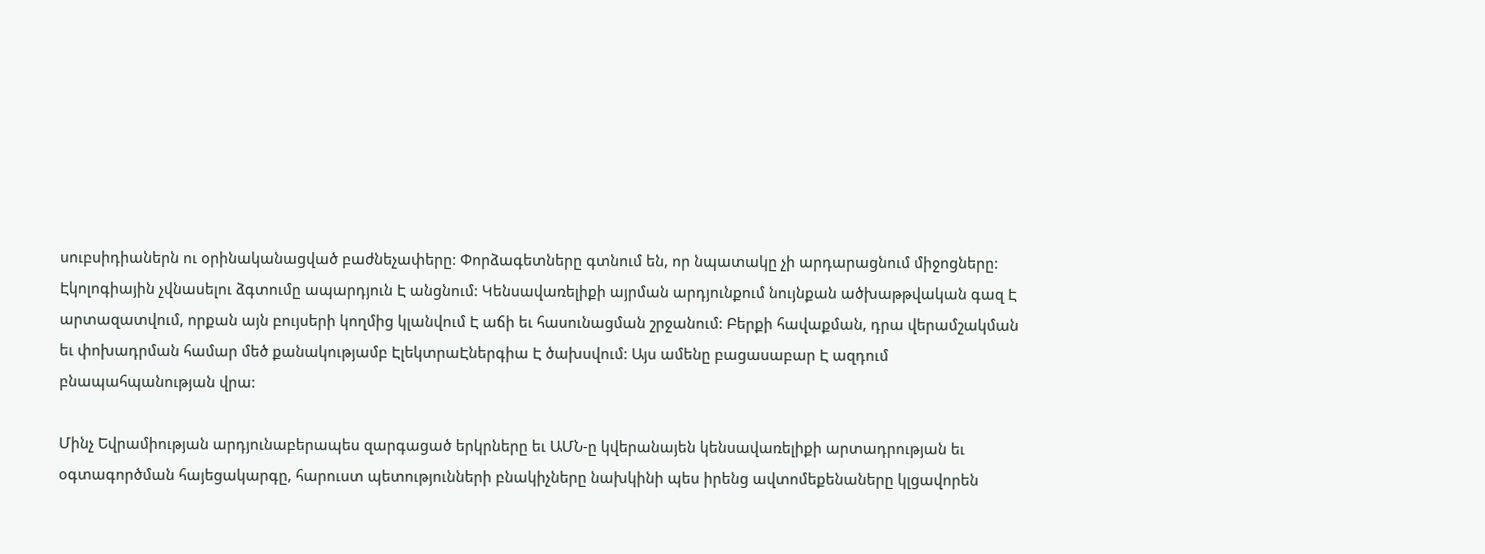սուբսիդիաներն ու օրինականացված բաժնեչափերը: Փորձագետները գտնում են, որ նպատակը չի արդարացնում միջոցները: Էկոլոգիային չվնասելու ձգտումը ապարդյուն Է անցնում: Կենսավառելիքի այրման արդյունքում նույնքան ածխաթթվական գազ Է արտազատվում, որքան այն բույսերի կողմից կլանվում Է աճի եւ հասունացման շրջանում: Բերքի հավաքման, դրա վերամշակման եւ փոխադրման համար մեծ քանակությամբ ԷլեկտրաԷներգիա Է ծախսվում: Այս ամենը բացասաբար Է ազդում բնապահպանության վրա:

Մինչ Եվրամիության արդյունաբերապես զարգացած երկրները եւ ԱՄՆ-ը կվերանայեն կենսավառելիքի արտադրության եւ օգտագործման հայեցակարգը, հարուստ պետությունների բնակիչները նախկինի պես իրենց ավտոմեքենաները կլցավորեն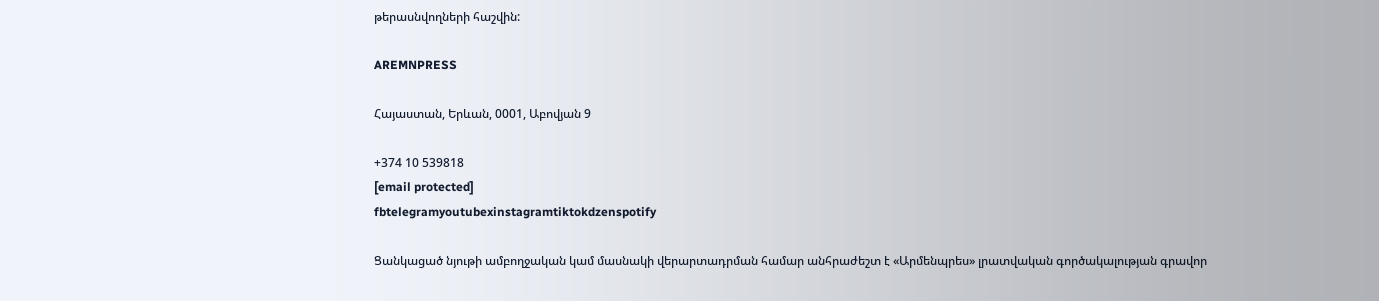թերասնվողների հաշվին:

AREMNPRESS

Հայաստան, Երևան, 0001, Աբովյան 9

+374 10 539818
[email protected]
fbtelegramyoutubexinstagramtiktokdzenspotify

Ցանկացած նյութի ամբողջական կամ մասնակի վերարտադրման համար անհրաժեշտ է «Արմենպրես» լրատվական գործակալության գրավոր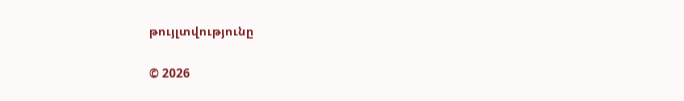թույլտվությունը

© 2026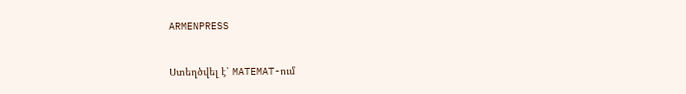ARMENPRESS

Ստեղծվել է՝ MATEMAT-ում